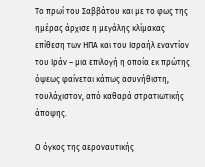Το πρωί του Σαββάτου και με το φως της ημέρας άρχισε η μεγάλης κλίμακας επίθεση των ΗΠΑ και του Ισραήλ εναντίον του Ιράν – μια επιλογή η οποία εκ πρώτης όψεως φαίνεται κάπως ασυνήθιστη, τουλάχιστον, από καθαρά στρατιωτικής άποψης.

Ο όγκος της αεροναυτικής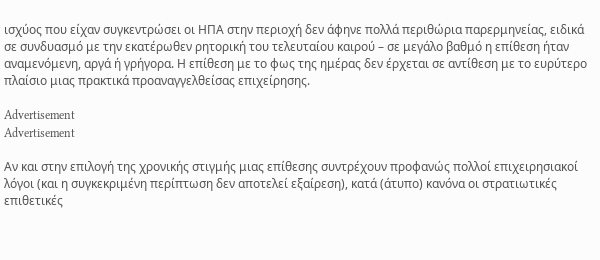ισχύος που είχαν συγκεντρώσει οι ΗΠΑ στην περιοχή δεν άφηνε πολλά περιθώρια παρερμηνείας, ειδικά σε συνδυασμό με την εκατέρωθεν ρητορική του τελευταίου καιρού – σε μεγάλο βαθμό η επίθεση ήταν αναμενόμενη, αργά ή γρήγορα. Η επίθεση με το φως της ημέρας δεν έρχεται σε αντίθεση με το ευρύτερο πλαίσιο μιας πρακτικά προαναγγελθείσας επιχείρησης.

Advertisement
Advertisement

Αν και στην επιλογή της χρονικής στιγμής μιας επίθεσης συντρέχουν προφανώς πολλοί επιχειρησιακοί λόγοι (και η συγκεκριμένη περίπτωση δεν αποτελεί εξαίρεση), κατά (άτυπο) κανόνα οι στρατιωτικές επιθετικές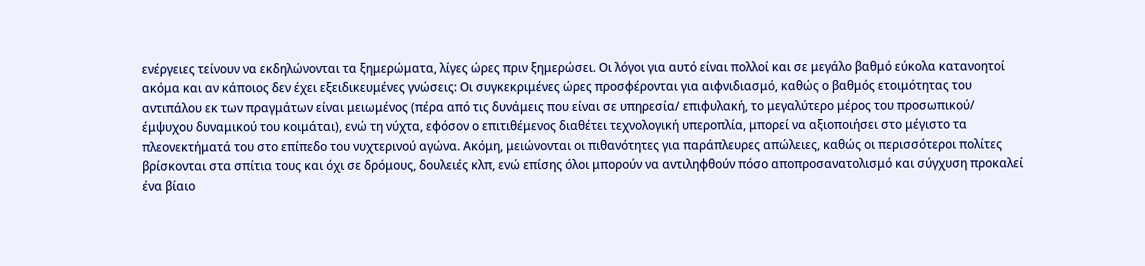ενέργειες τείνουν να εκδηλώνονται τα ξημερώματα, λίγες ώρες πριν ξημερώσει. Οι λόγοι για αυτό είναι πολλοί και σε μεγάλο βαθμό εύκολα κατανοητοί ακόμα και αν κάποιος δεν έχει εξειδικευμένες γνώσεις: Οι συγκεκριμένες ώρες προσφέρονται για αιφνιδιασμό, καθώς ο βαθμός ετοιμότητας του αντιπάλου εκ των πραγμάτων είναι μειωμένος (πέρα από τις δυνάμεις που είναι σε υπηρεσία/ επιφυλακή, το μεγαλύτερο μέρος του προσωπικού/ έμψυχου δυναμικού του κοιμάται), ενώ τη νύχτα, εφόσον ο επιτιθέμενος διαθέτει τεχνολογική υπεροπλία, μπορεί να αξιοποιήσει στο μέγιστο τα πλεονεκτήματά του στο επίπεδο του νυχτερινού αγώνα. Ακόμη, μειώνονται οι πιθανότητες για παράπλευρες απώλειες, καθώς οι περισσότεροι πολίτες βρίσκονται στα σπίτια τους και όχι σε δρόμους, δουλειές κλπ, ενώ επίσης όλοι μπορούν να αντιληφθούν πόσο αποπροσανατολισμό και σύγχυση προκαλεί ένα βίαιο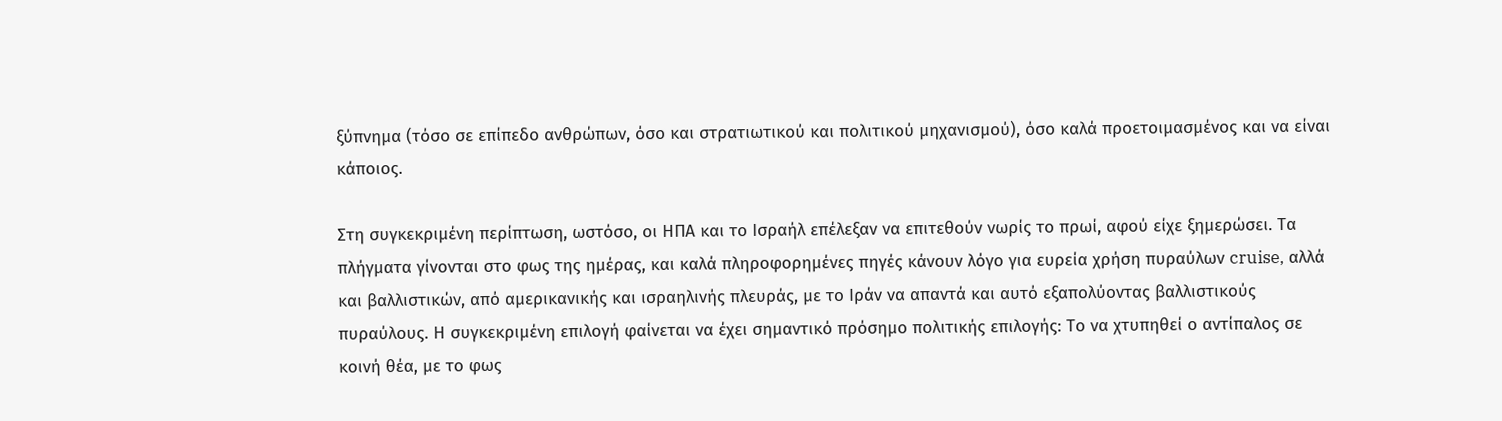ξύπνημα (τόσο σε επίπεδο ανθρώπων, όσο και στρατιωτικού και πολιτικού μηχανισμού), όσο καλά προετοιμασμένος και να είναι κάποιος.

Στη συγκεκριμένη περίπτωση, ωστόσο, οι ΗΠΑ και το Ισραήλ επέλεξαν να επιτεθούν νωρίς το πρωί, αφού είχε ξημερώσει. Τα πλήγματα γίνονται στο φως της ημέρας, και καλά πληροφορημένες πηγές κάνουν λόγο για ευρεία χρήση πυραύλων cruise, αλλά και βαλλιστικών, από αμερικανικής και ισραηλινής πλευράς, με το Ιράν να απαντά και αυτό εξαπολύοντας βαλλιστικούς πυραύλους. Η συγκεκριμένη επιλογή φαίνεται να έχει σημαντικό πρόσημο πολιτικής επιλογής: Το να χτυπηθεί ο αντίπαλος σε κοινή θέα, με το φως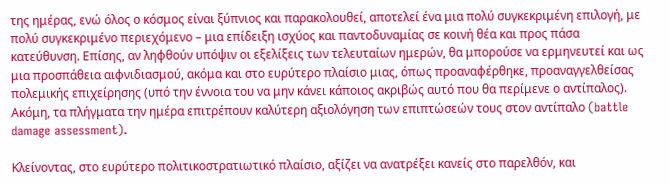της ημέρας, ενώ όλος ο κόσμος είναι ξύπνιος και παρακολουθεί, αποτελεί ένα μια πολύ συγκεκριμένη επιλογή, με πολύ συγκεκριμένο περιεχόμενο – μια επίδειξη ισχύος και παντοδυναμίας σε κοινή θέα και προς πάσα κατεύθυνση. Επίσης, αν ληφθούν υπόψιν οι εξελίξεις των τελευταίων ημερών, θα μπορούσε να ερμηνευτεί και ως μια προσπάθεια αιφνιδιασμού, ακόμα και στο ευρύτερο πλαίσιο μιας, όπως προαναφέρθηκε, προαναγγελθείσας πολεμικής επιχείρησης (υπό την έννοια του να μην κάνει κάποιος ακριβώς αυτό που θα περίμενε ο αντίπαλος). Ακόμη, τα πλήγματα την ημέρα επιτρέπουν καλύτερη αξιολόγηση των επιπτώσεών τους στον αντίπαλο (battle damage assessment).

Κλείνοντας, στο ευρύτερο πολιτικοστρατιωτικό πλαίσιο, αξίζει να ανατρέξει κανείς στο παρελθόν, και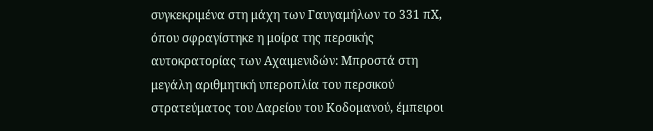συγκεκριμένα στη μάχη των Γαυγαμήλων το 331 πΧ, όπου σφραγίστηκε η μοίρα της περσικής αυτοκρατορίας των Αχαιμενιδών: Μπροστά στη μεγάλη αριθμητική υπεροπλία του περσικού στρατεύματος του Δαρείου του Κοδομανού, έμπειροι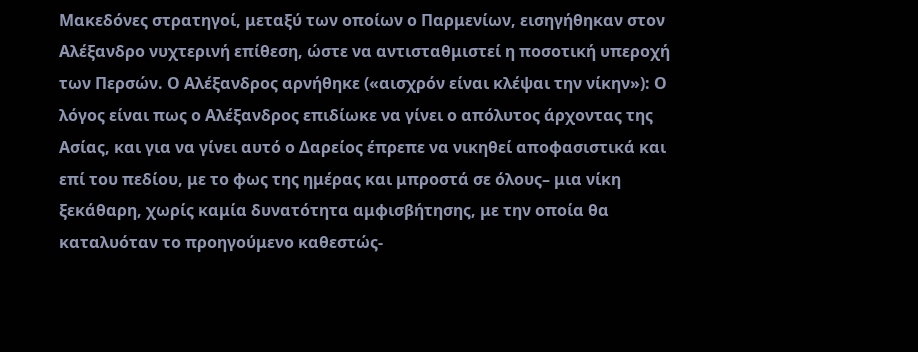Μακεδόνες στρατηγοί, μεταξύ των οποίων ο Παρμενίων, εισηγήθηκαν στον Αλέξανδρο νυχτερινή επίθεση, ώστε να αντισταθμιστεί η ποσοτική υπεροχή των Περσών. Ο Αλέξανδρος αρνήθηκε («αισχρόν είναι κλέψαι την νίκην»): Ο λόγος είναι πως ο Αλέξανδρος επιδίωκε να γίνει ο απόλυτος άρχοντας της Ασίας, και για να γίνει αυτό ο Δαρείος έπρεπε να νικηθεί αποφασιστικά και επί του πεδίου, με το φως της ημέρας και μπροστά σε όλους– μια νίκη ξεκάθαρη, χωρίς καμία δυνατότητα αμφισβήτησης, με την οποία θα καταλυόταν το προηγούμενο καθεστώς-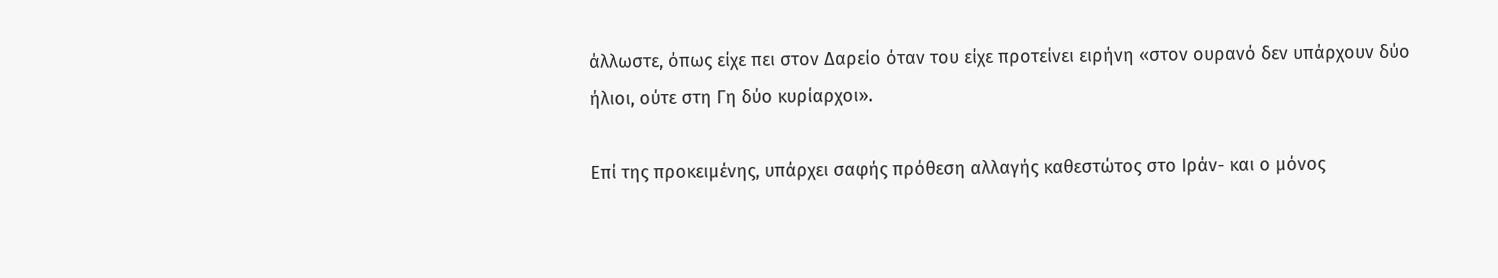άλλωστε, όπως είχε πει στον Δαρείο όταν του είχε προτείνει ειρήνη «στον ουρανό δεν υπάρχουν δύο ήλιοι, ούτε στη Γη δύο κυρίαρχοι».

Επί της προκειμένης, υπάρχει σαφής πρόθεση αλλαγής καθεστώτος στο Ιράν- και ο μόνος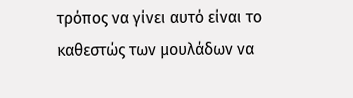τρόπος να γίνει αυτό είναι το καθεστώς των μουλάδων να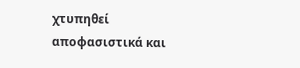χτυπηθεί αποφασιστικά και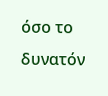όσο το δυνατόν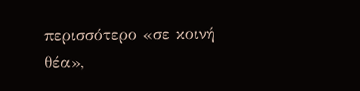περισσότερο «σε κοινή θέα»,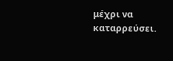μέχρι να καταρρεύσει.